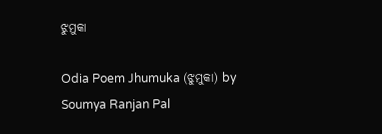ଝୁମୁକା

Odia Poem Jhumuka (ଝୁମୁକା) by Soumya Ranjan Pal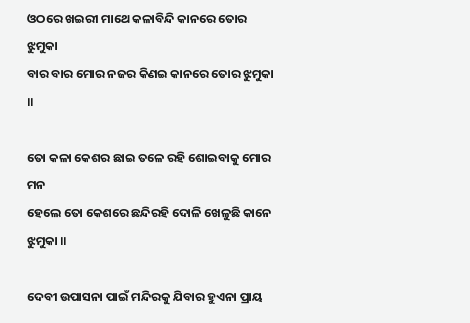ଓଠରେ ଖଇରୀ ମାଥେ କଳାବିନ୍ଦି କାନରେ ତୋର ଝୁମୁକା
ବାର ବାର ମୋର ନଜର କିଣଇ କାନରେ ତୋର ଝୁମୁକା ॥

ତୋ କଳା କେଶର ଛାଇ ତଳେ ରହି ଶୋଇବାକୁ ମୋର ମନ
ହେଲେ ତୋ କେଶରେ ଛନ୍ଦିରହି ଦୋଳି ଖେଳୁଛି କାନେ ଝୁମୁକା ॥

ଦେବୀ ଉପାସନା ପାଇଁ ମନ୍ଦିରକୁ ଯିବାର ହୁଏନା ପ୍ରାୟ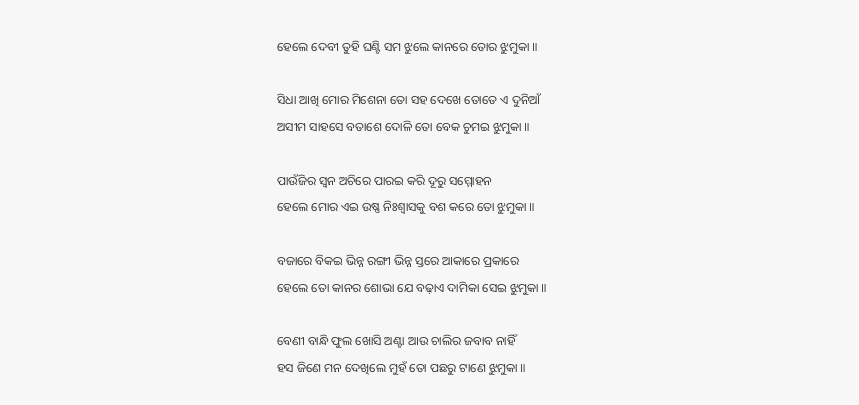ହେଲେ ଦେବୀ ତୁହି ଘଣ୍ଟି ସମ ଝୁଲେ କାନରେ ତୋର ଝୁମୁକା ॥

ସିଧା ଆଖି ମୋର ମିଶେନା ତୋ ସହ ଦେଖେ ତୋତେ ଏ ଦୁନିଆଁ
ଅସୀମ ସାହସେ ବତାଶେ ଦୋଳି ତୋ ବେକ ଚୁମଇ ଝୁମୁକା ॥

ପାଉଁଜିର ସ୍ଵନ ଅଚିରେ ପାରଇ କରି ଦୂରୁ ସମ୍ମୋହନ
ହେଲେ ମୋର ଏଇ ଉଷ୍ଣ ନିଃଶ୍ବାସକୁ ବଶ କରେ ତୋ ଝୁମୁକା ॥

ବଜାରେ ବିକଇ ଭିନ୍ନ ରଙ୍ଗୀ ଭିନ୍ନ ସ୍ତରେ ଆକାରେ ପ୍ରକାରେ
ହେଲେ ତୋ କାନର ଶୋଭା ଯେ ବଢ଼ାଏ ଦାମିକା ସେଇ ଝୁମୁକା ॥

ବେଣୀ ବାନ୍ଧି ଫୁଲ ଖୋସି ଅଣ୍ଟା ଆଉ ଚାଲିର ଜବାବ ନାହିଁ
ହସ ଜିଣେ ମନ ଦେଖିଲେ ମୁହଁ ତୋ ପଛରୁ ଟାଣେ ଝୁମୁକା ॥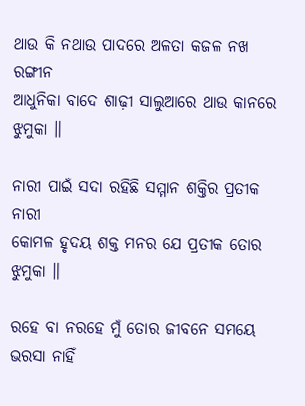ଥାଉ କି ନଥାଉ ପାଦରେ ଅଳତା କଜଳ ନଖ ରଙ୍ଗୀନ
ଆଧୁନିକା ବାଦେ ଶାଢ଼ୀ ସାଲୁଆରେ ଥାଉ କାନରେ ଝୁମୁକା ॥

ନାରୀ ପାଇଁ ସଦା ରହିଛି ସମ୍ମାନ ଶକ୍ତିର ପ୍ରତୀକ ନାରୀ
କୋମଳ ହୃଦୟ ଶକ୍ତ ମନର ଯେ ପ୍ରତୀକ ତୋର ଝୁମୁକା ॥

ରହେ ବା ନରହେ ମୁଁ ତୋର ଜୀବନେ ସମୟେ ଭରସା ନାହିଁ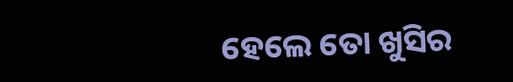ହେଲେ ତୋ ଖୁସିର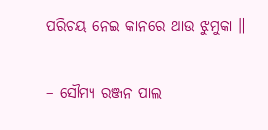ପରିଚୟ ନେଇ କାନରେ ଥାଉ ଝୁମୁକା ॥

– ସୌମ୍ୟ ରଞ୍ଜନ ପାଲ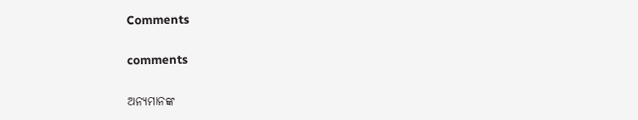Comments

comments

ଅନ୍ୟମାନଙ୍କ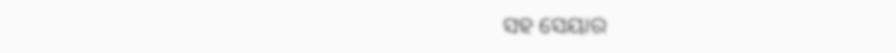ସହ ସେୟାର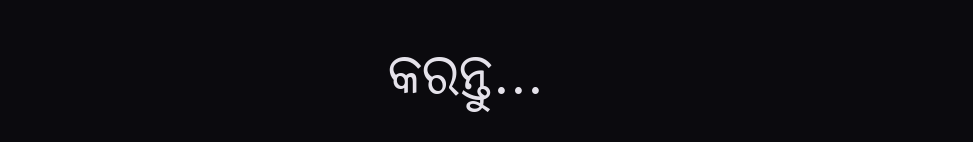କରନ୍ତୁ...